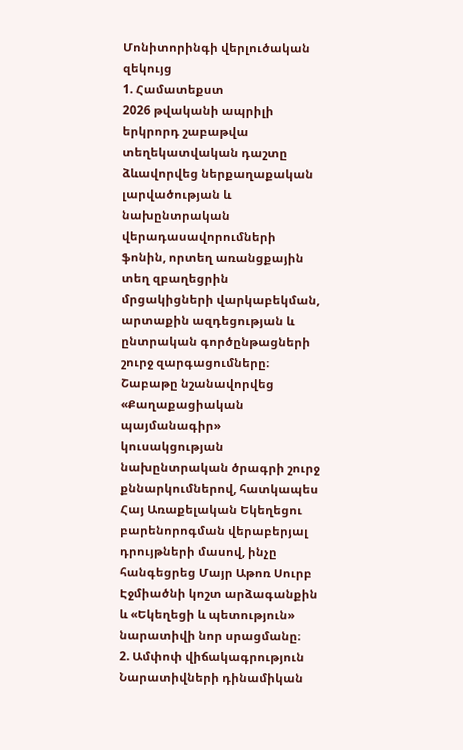Մոնիտորինգի վերլուծական զեկույց
1. Համատեքստ
2026 թվականի ապրիլի երկրորդ շաբաթվա տեղեկատվական դաշտը ձևավորվեց ներքաղաքական լարվածության և նախընտրական վերադասավորումների ֆոնին, որտեղ առանցքային տեղ զբաղեցրին մրցակիցների վարկաբեկման, արտաքին ազդեցության և ընտրական գործընթացների շուրջ զարգացումները։ Շաբաթը նշանավորվեց «Քաղաքացիական պայմանագիր» կուսակցության նախընտրական ծրագրի շուրջ քննարկումներով, հատկապես Հայ Առաքելական Եկեղեցու բարենորոգման վերաբերյալ դրույթների մասով, ինչը հանգեցրեց Մայր Աթոռ Սուրբ Էջմիածնի կոշտ արձագանքին և «Եկեղեցի և պետություն» նարատիվի նոր սրացմանը։
2. Ամփոփ վիճակագրություն
Նարատիվների դինամիկան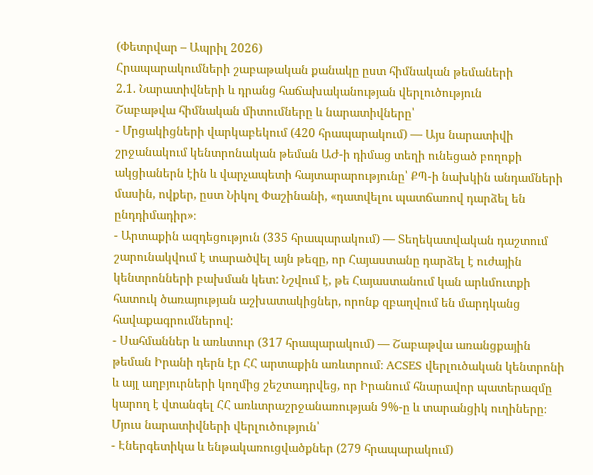(Փետրվար – Ապրիլ 2026)
Հրապարակումների շաբաթական քանակը ըստ հիմնական թեմաների
2.1. Նարատիվների և դրանց հաճախականության վերլուծություն
Շաբաթվա հիմնական միտումները և նարատիվները՝
- Մրցակիցների վարկաբեկում (420 հրապարակում) — Այս նարատիվի շրջանակում կենտրոնական թեման ԱԺ-ի դիմաց տեղի ունեցած բողոքի ակցիաներն էին և վարչապետի հայտարարությունը՝ ՔՊ-ի նախկին անդամների մասին, ովքեր, ըստ Նիկոլ Փաշինանի, «դատվելու պատճառով դարձել են ընդդիմադիր»։
- Արտաքին ազդեցություն (335 հրապարակում) — Տեղեկատվական դաշտում շարունակվում է տարածվել այն թեզը, որ Հայաստանը դարձել է ուժային կենտրոնների բախման կետ: Նշվում է, թե Հայաստանում կան արևմուտքի հատուկ ծառայության աշխատակիցներ, որոնք զբաղվում են մարդկանց հավաքագրումներով:
- Սահմաններ և առևտուր (317 հրապարակում) — Շաբաթվա առանցքային թեման Իրանի դերն էր ՀՀ արտաքին առևտրում։ ACSES վերլուծական կենտրոնի և այլ աղբյուրների կողմից շեշտադրվեց, որ Իրանում հնարավոր պատերազմը կարող է վտանգել ՀՀ առևտրաշրջանառության 9%-ը և տարանցիկ ուղիները։
Մյուս նարատիվների վերլուծություն՝
- Էներգետիկա և ենթակառուցվածքներ (279 հրապարակում)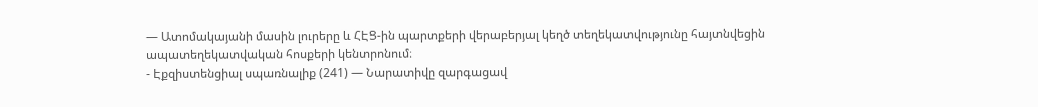— Ատոմակայանի մասին լուրերը և ՀԷՑ-ին պարտքերի վերաբերյալ կեղծ տեղեկատվությունը հայտնվեցին ապատեղեկատվական հոսքերի կենտրոնում։
- Էքզիստենցիալ սպառնալիք (241) — Նարատիվը զարգացավ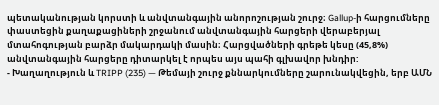պետականության կորստի և անվտանգային անորոշության շուրջ։ Gallup-ի հարցումները փաստեցին քաղաքացիների շրջանում անվտանգային հարցերի վերաբերյալ մտահոգության բարձր մակարդակի մասին։ Հարցվածների գրեթե կեսը (45,8%) անվտանգային հարցերը դիտարկել է որպես այս պահի գլխավոր խնդիր:
- Խաղաղություն և TRIPP (235) — Թեմայի շուրջ քննարկումները շարունակվեցին, երբ ԱՄՆ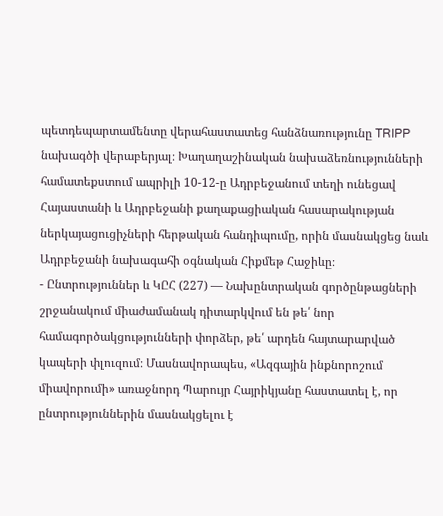պետդեպարտամենտը վերահաստատեց հանձնառությունը TRIPP նախագծի վերաբերյալ։ Խաղաղաշինական նախաձեռնությունների համատեքստում ապրիլի 10-12-ը Ադրբեջանում տեղի ունեցավ Հայաստանի և Ադրբեջանի քաղաքացիական հասարակության ներկայացուցիչների հերթական հանդիպումը, որին մասնակցեց նաև Ադրբեջանի նախագահի օգնական Հիքմեթ Հաջիևը։
- Ընտրություններ և ԿԸՀ (227) — Նախընտրական գործընթացների շրջանակում միաժամանակ դիտարկվում են թե՛ նոր համագործակցությունների փորձեր, թե՛ արդեն հայտարարված կապերի փլուզում։ Մասնավորապես, «Ազգային ինքնորոշում միավորումի» առաջնորդ Պարույր Հայրիկյանը հաստատել է, որ ընտրություններին մասնակցելու է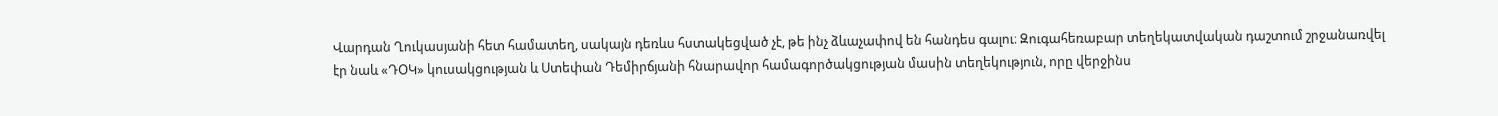Վարդան Ղուկասյանի հետ համատեղ, սակայն դեռևս հստակեցված չէ, թե ինչ ձևաչափով են հանդես գալու։ Զուգահեռաբար տեղեկատվական դաշտում շրջանառվել էր նաև «ԴՕԿ» կուսակցության և Ստեփան Դեմիրճյանի հնարավոր համագործակցության մասին տեղեկություն, որը վերջինս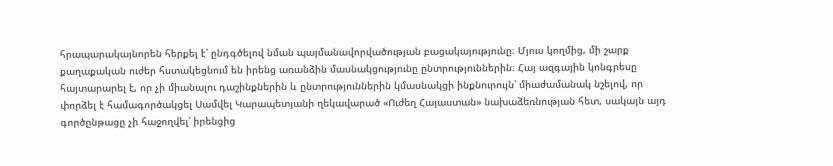հրապարակայնորեն հերքել է՝ ընդգծելով նման պայմանավորվածության բացակայությունը։ Մյուս կողմից, մի շարք քաղաքական ուժեր հստակեցնում են իրենց առանձին մասնակցությունը ընտրություններին։ Հայ ազգային կոնգրեսը հայտարարել է, որ չի միանալու դաշինքներին և ընտրություններին կմասնակցի ինքնուրույն՝ միաժամանակ նշելով, որ փորձել է համագործակցել Սամվել Կարապետյանի ղեկավարած «Ուժեղ Հայաստան» նախաձեռնության հետ, սակայն այդ գործընթացը չի հաջողվել՝ իրենցից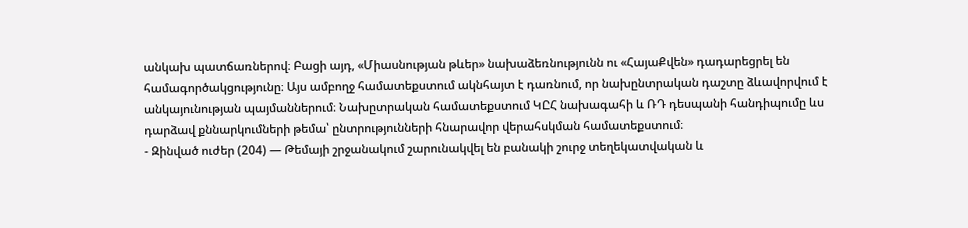անկախ պատճառներով։ Բացի այդ, «Միասնության թևեր» նախաձեռնությունն ու «ՀայաՔվեն» դադարեցրել են համագործակցությունը։ Այս ամբողջ համատեքստում ակնհայտ է դառնում, որ նախընտրական դաշտը ձևավորվում է անկայունության պայմաններում։ Նախըտրական համատեքստում ԿԸՀ նախագահի և ՌԴ դեսպանի հանդիպումը ևս դարձավ քննարկումների թեմա՝ ընտրությունների հնարավոր վերահսկման համատեքստում։
- Զինված ուժեր (204) — Թեմայի շրջանակում շարունակվել են բանակի շուրջ տեղեկատվական և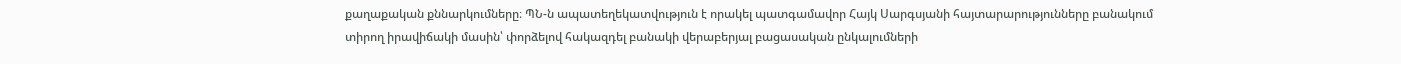քաղաքական քննարկումները։ ՊՆ-ն ապատեղեկատվություն է որակել պատգամավոր Հայկ Սարգսյանի հայտարարությունները բանակում տիրող իրավիճակի մասին՝ փորձելով հակազդել բանակի վերաբերյալ բացասական ընկալումների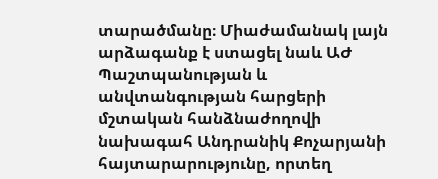տարածմանը։ Միաժամանակ լայն արձագանք է ստացել նաև ԱԺ Պաշտպանության և անվտանգության հարցերի մշտական հանձնաժողովի նախագահ Անդրանիկ Քոչարյանի հայտարարությունը, որտեղ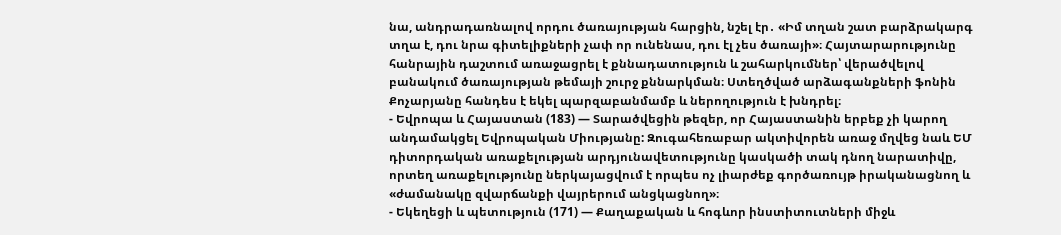նա, անդրադառնալով որդու ծառայության հարցին, նշել էր․ «Իմ տղան շատ բարձրակարգ տղա է, դու նրա գիտելիքների չափ որ ունենաս, դու էլ չես ծառայի»։ Հայտարարությունը հանրային դաշտում առաջացրել է քննադատություն և շահարկումներ՝ վերածվելով բանակում ծառայության թեմայի շուրջ քննարկման։ Ստեղծված արձագանքների ֆոնին Քոչարյանը հանդես է եկել պարզաբանմամբ և ներողություն է խնդրել։
- Եվրոպա և Հայաստան (183) — Տարածվեցին թեզեր, որ Հայաստանին երբեք չի կարող անդամակցել Եվրոպական Միությանը: Զուգահեռաբար ակտիվորեն առաջ մղվեց նաև ԵՄ դիտորդական առաքելության արդյունավետությունը կասկածի տակ դնող նարատիվը, որտեղ առաքելությունը ներկայացվում է որպես ոչ լիարժեք գործառույթ իրականացնող և «ժամանակը զվարճանքի վայրերում անցկացնող»։
- Եկեղեցի և պետություն (171) — Քաղաքական և հոգևոր ինստիտուտների միջև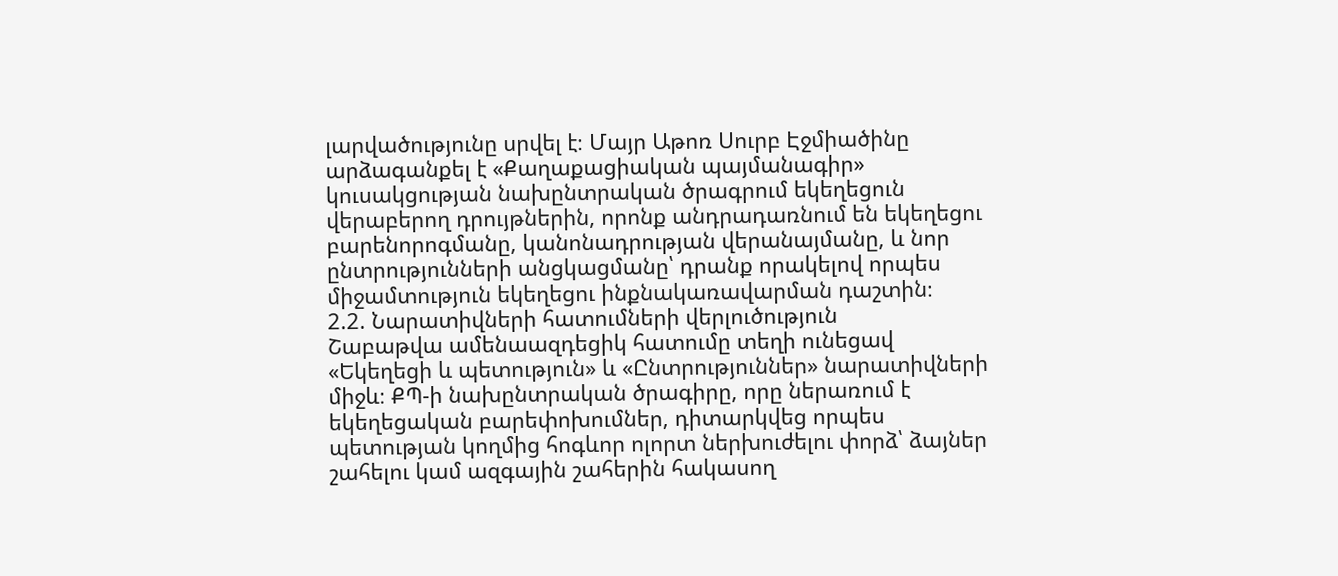լարվածությունը սրվել է։ Մայր Աթոռ Սուրբ Էջմիածինը արձագանքել է «Քաղաքացիական պայմանագիր» կուսակցության նախընտրական ծրագրում եկեղեցուն վերաբերող դրույթներին, որոնք անդրադառնում են եկեղեցու բարենորոգմանը, կանոնադրության վերանայմանը, և նոր ընտրությունների անցկացմանը՝ դրանք որակելով որպես միջամտություն եկեղեցու ինքնակառավարման դաշտին։
2.2. Նարատիվների հատումների վերլուծություն
Շաբաթվա ամենաազդեցիկ հատումը տեղի ունեցավ «Եկեղեցի և պետություն» և «Ընտրություններ» նարատիվների միջև։ ՔՊ-ի նախընտրական ծրագիրը, որը ներառում է եկեղեցական բարեփոխումներ, դիտարկվեց որպես պետության կողմից հոգևոր ոլորտ ներխուժելու փորձ՝ ձայներ շահելու կամ ազգային շահերին հակասող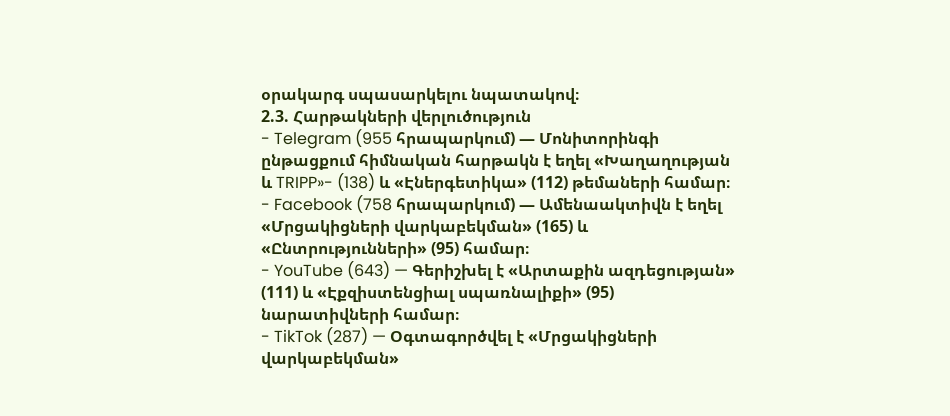օրակարգ սպասարկելու նպատակով։
2.3. Հարթակների վերլուծություն
- Telegram (955 հրապարկում) — Մոնիտորինգի ընթացքում հիմնական հարթակն է եղել «Խաղաղության և TRIPP»- (138) և «Էներգետիկա» (112) թեմաների համար։
- Facebook (758 հրապարկում) — Ամենաակտիվն է եղել «Մրցակիցների վարկաբեկման» (165) և «Ընտրությունների» (95) համար։
- YouTube (643) — Գերիշխել է «Արտաքին ազդեցության» (111) և «Էքզիստենցիալ սպառնալիքի» (95) նարատիվների համար։
- TikTok (287) — Օգտագործվել է «Մրցակիցների վարկաբեկման»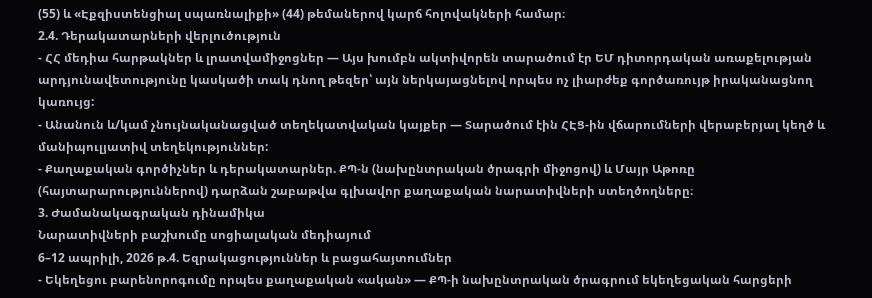(55) և «Էքզիստենցիալ սպառնալիքի» (44) թեմաներով կարճ հոլովակների համար։
2.4. Դերակատարների վերլուծություն
- ՀՀ մեդիա հարթակներ և լրատվամիջոցներ — Այս խումբն ակտիվորեն տարածում էր ԵՄ դիտորդական առաքելության արդյունավետությունը կասկածի տակ դնող թեզեր՝ այն ներկայացնելով որպես ոչ լիարժեք գործառույթ իրականացնող կառույց:
- Անանուն և/կամ չնույնականացված տեղեկատվական կայքեր — Տարածում էին ՀԷՑ-ին վճարումների վերաբերյալ կեղծ և մանիպուլյատիվ տեղեկություններ:
- Քաղաքական գործիչներ և դերակատարներ. ՔՊ-ն (նախընտրական ծրագրի միջոցով) և Մայր Աթոռը (հայտարարություններով) դարձան շաբաթվա գլխավոր քաղաքական նարատիվների ստեղծողները։
3. Ժամանակագրական դինամիկա
Նարատիվների բաշխումը սոցիալական մեդիայում
6–12 ապրիլի, 2026 թ.4. Եզրակացություններ և բացահայտումներ
- Եկեղեցու բարենորոգումը որպես քաղաքական «ական» — ՔՊ-ի նախընտրական ծրագրում եկեղեցական հարցերի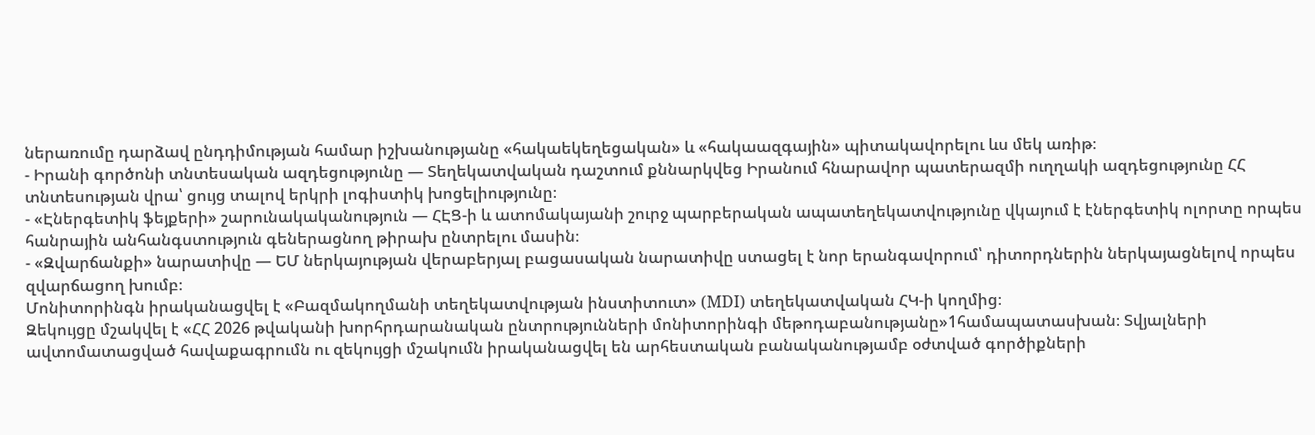ներառումը դարձավ ընդդիմության համար իշխանությանը «հակաեկեղեցական» և «հակաազգային» պիտակավորելու ևս մեկ առիթ։
- Իրանի գործոնի տնտեսական ազդեցությունը — Տեղեկատվական դաշտում քննարկվեց Իրանում հնարավոր պատերազմի ուղղակի ազդեցությունը ՀՀ տնտեսության վրա՝ ցույց տալով երկրի լոգիստիկ խոցելիությունը։
- «Էներգետիկ ֆեյքերի» շարունակականություն — ՀԷՑ-ի և ատոմակայանի շուրջ պարբերական ապատեղեկատվությունը վկայում է էներգետիկ ոլորտը որպես հանրային անհանգստություն գեներացնող թիրախ ընտրելու մասին։
- «Զվարճանքի» նարատիվը — ԵՄ ներկայության վերաբերյալ բացասական նարատիվը ստացել է նոր երանգավորում՝ դիտորդներին ներկայացնելով որպես զվարճացող խումբ։
Մոնիտորինգն իրականացվել է «Բազմակողմանի տեղեկատվության ինստիտուտ» (MDI) տեղեկատվական ՀԿ-ի կողմից։
Զեկույցը մշակվել է «ՀՀ 2026 թվականի խորհրդարանական ընտրությունների մոնիտորինգի մեթոդաբանությանը»1համապատասխան։ Տվյալների ավտոմատացված հավաքագրումն ու զեկույցի մշակումն իրականացվել են արհեստական բանականությամբ օժտված գործիքների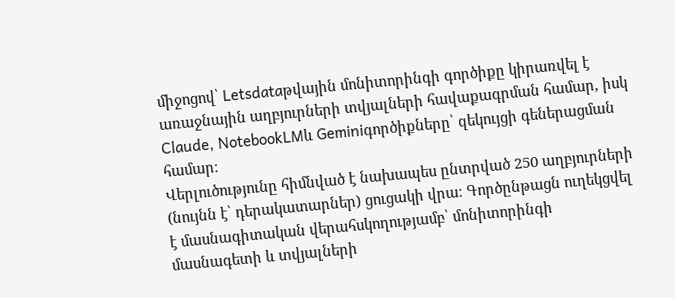միջոցով՝ Letsdataթվային մոնիտորինգի գործիքը կիրառվել է առաջնային աղբյուրների տվյալների հավաքագրման համար, իսկ Claude, NotebookLMև Geminiգործիքները՝ զեկույցի գեներացման համար։
Վերլուծությունը հիմնված է նախապես ընտրված 250 աղբյուրների (նույնն է՝ դերակատարներ) ցուցակի վրա։ Գործընթացն ուղեկցվել է մասնագիտական վերահսկողությամբ՝ մոնիտորինգի մասնագետի և տվյալների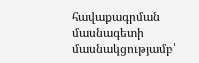հավաքագրման մասնագետի մասնակցությամբ՝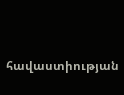հավաստիության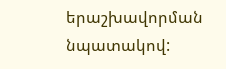երաշխավորման նպատակով: